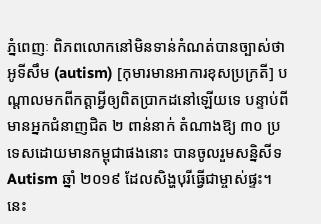ភ្នំពេញៈ ពិភពលោកនៅមិនទាន់កំណត់បានច្បាស់ថា អូទីសឹម (autism) [កុមារមានអាការខុសប្រក្រតី] បណ្តាលមកពីកត្តាអ្វីឲ្យពិតប្រាកដនៅឡើយទេ បន្ទាប់ពីមានអ្នកជំនាញជិត ២ ពាន់នាក់ តំណាងឱ្យ ៣០ ប្រទេសដោយមានកម្ពុជាផងនោះ បានចូលរួមសន្និសីទ Autism ឆ្នាំ ២០១៩ ដែលសិង្ហបុរីធ្វើជាម្ចាស់ផ្ទះ។ នេះ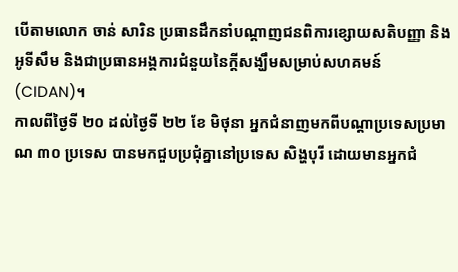បើតាមលោក ចាន់ សារិន ប្រធានដឹកនាំបណ្តាញជនពិការខ្សោយសតិបញ្ញា និងអូទីសឹម និងជាប្រធានអង្គការជំនួយនៃក្តីសង្ឃឹមសម្រាប់សហគមន៍ (CIDAN)។
កាលពីថ្ងៃទី ២០ ដល់ថ្ងៃទី ២២ ខែ មិថុនា អ្នកជំនាញមកពីបណ្តាប្រទេសប្រមាណ ៣០ ប្រទេស បានមកជួបប្រជុំគ្នានៅប្រទេស សិង្ហបុរី ដោយមានអ្នកជំ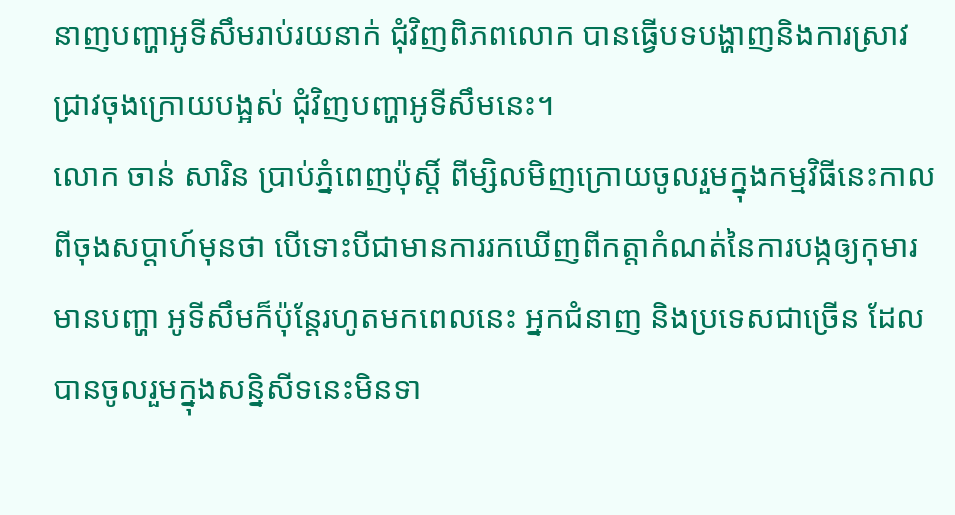នាញបញ្ហាអូទីសឹមរាប់រយនាក់ ជុំវិញពិភពលោក បានធ្វើបទបង្ហាញនិងការស្រាវជ្រាវចុងក្រោយបង្អស់ ជុំវិញបញ្ហាអូទីសឹមនេះ។
លោក ចាន់ សារិន ប្រាប់ភ្នំពេញប៉ុស្តិ៍ ពីម្សិលមិញក្រោយចូលរួមក្នុងកម្មវិធីនេះកាលពីចុងសប្តាហ៍មុនថា បើទោះបីជាមានការរកឃើញពីកត្តាកំណត់នៃការបង្កឲ្យកុមារមានបញ្ហា អូទីសឹមក៏ប៉ុន្តែរហូតមកពេលនេះ អ្នកជំនាញ និងប្រទេសជាច្រើន ដែលបានចូលរួមក្នុងសន្និសីទនេះមិនទា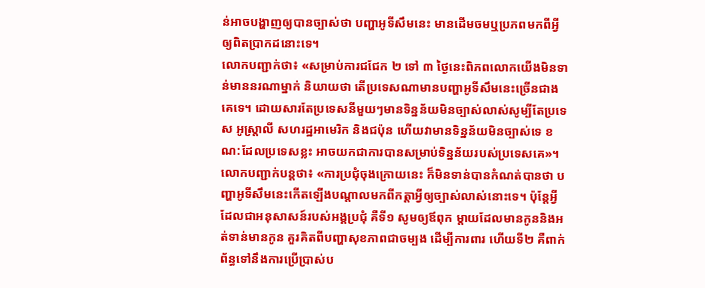ន់អាចបង្ហាញឲ្យបានច្បាស់ថា បញ្ហាអូទីសឹមនេះ មានដើមចមឬប្រភពមកពីអ្វីឲ្យពិតប្រាកដនោះទេ។
លោកបញ្ជាក់ថា៖ «សម្រាប់ការជជែក ២ ទៅ ៣ ថ្ងៃនេះពិភពលោកយើងមិនទាន់មាននរណាម្នាក់ និយាយថា តើប្រទេសណាមានបញ្ហាអូទីសឹមនេះច្រើនជាងគេទេ។ ដោយសារតែប្រទេសនីមួយៗមានទិន្នន័យមិនច្បាស់លាស់សូម្បីតែប្រទេស អូស្ត្រាលី សហរដ្ឋអាមេរិក និងជប៉ុន ហើយវាមានទិន្នន័យមិនច្បាស់ទេ ខណ:ដែលប្រទេសខ្លះ អាចយកជាការបានសម្រាប់ទិន្នន័យរបស់ប្រទេសគេ»។
លោកបញ្ជាក់បន្តថា៖ «ការប្រជុំចុងក្រោយនេះ ក៏មិនទាន់បានកំណត់បានថា បញ្ហាអូទីសឹមនេះកើតឡើងបណ្តាលមកពីកត្តាអ្វីឲ្យច្បាស់លាស់នោះទេ។ ប៉ុន្តែអ្វីដែលជាអនុសាសន៍របស់អង្គប្រជុំ គឺទី១ សូមឲ្យឪពុក ម្តាយដែលមានកូននិងអត់ទាន់មានកូន គួរគិតពីបញ្ហាសុខភាពជាចម្បង ដើម្បីការពារ ហើយទី២ គឺពាក់ព័ន្ធទៅនឹងការប្រើប្រាស់ប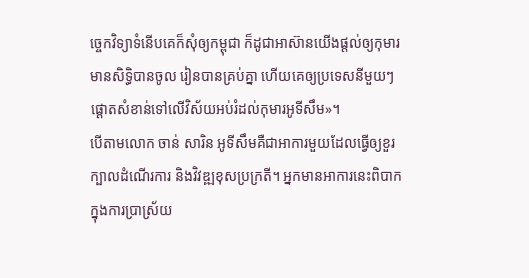ច្ចេកវិទ្យាទំនើបគេក៏សុំឲ្យកម្ពុជា ក៏ដូជាអាស៊ានយើងផ្តល់ឲ្យកុមារមានសិទ្ធិបានចូល រៀនបានគ្រប់គ្នា ហើយគេឲ្យប្រទេសនីមួយៗផ្តោតសំខាន់ទៅលើវិស័យអប់រំដល់កុមារអូទីសឹម»។
បើតាមលោក ចាន់ សារិន អូទីសឹមគឺជាអាការមួយដែលធ្វើឲ្យខួរក្បាលដំណើរការ និងវិវឌ្ឍខុសប្រក្រតី។ អ្នកមានអាការនេះពិបាកក្នុងការប្រាស្រ័យ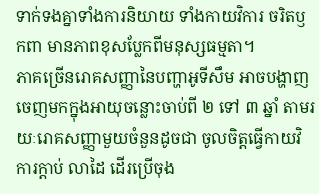ទាក់ទងគ្នាទាំងការនិយាយ ទាំងកាយវិការ ចរិតឫកពា មានភាពខុសប្លែកពីមនុស្សធម្មតា។
ភាគច្រើនរោគសញ្ញានៃបញ្ហាអូទីសឹម អាចបង្ហាញចេញមកក្នុងអាយុចន្លោះចាប់ពី ២ ទៅ ៣ ឆ្នាំ តាមរយៈរោគសញ្ញាមួយចំនួនដូចជា ចូលចិត្តធ្វើកាយវិការក្តាប់ លាដៃ ដើរប្រើចុង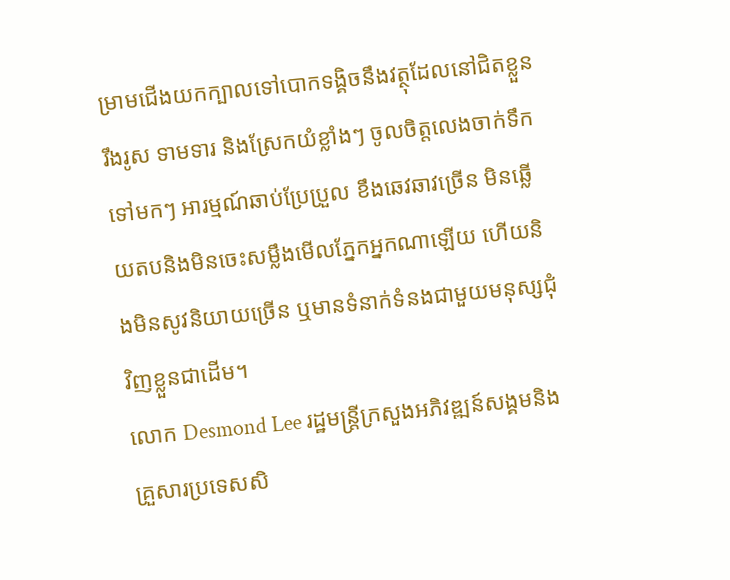ម្រាមជើងយកក្បាលទៅបោកទង្គិចនឹងវត្ថុដែលនៅជិតខ្លួន រឹងរូស ទាមទារ និងស្រែកយំខ្លាំងៗ ចូលចិត្តលេងចាក់ទឹកទៅមកៗ អារម្មណ៍ឆាប់ប្រែប្រួល ខឹងឆេវឆាវច្រើន មិនឆ្លើយតបនិងមិនចេះសម្លឹងមើលភ្នែកអ្នកណាឡើយ ហើយនិងមិនសូវនិយាយច្រើន ឬមានទំនាក់ទំនងជាមួយមនុស្សជុំវិញខ្លួនជាដើម។
លោក Desmond Lee រដ្ឋមន្ត្រីក្រសួងអភិវឌ្ឍន៍សង្គមនិងគ្រួសារប្រទេសសិ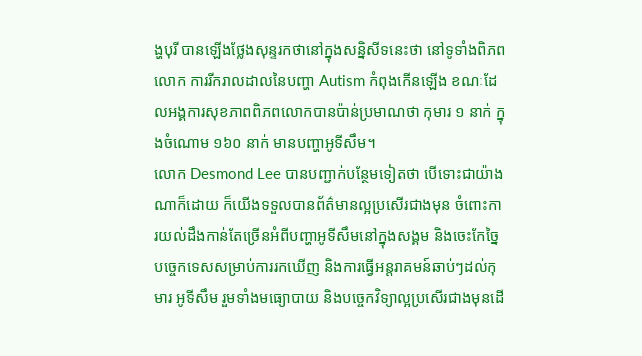ង្ហបុរី បានឡើងថ្លែងសុន្ទរកថានៅក្នុងសន្និសីទនេះថា នៅទូទាំងពិភពលោក ការរីករាលដាលនៃបញ្ហា Autism កំពុងកើនឡើង ខណៈដែលអង្គការសុខភាពពិភពលោកបានប៉ាន់ប្រមាណថា កុមារ ១ នាក់ ក្នុងចំណោម ១៦០ នាក់ មានបញ្ហាអូទីសឹម។
លោក Desmond Lee បានបញ្ជាក់បន្ថែមទៀតថា បើទោះជាយ៉ាងណាក៏ដោយ ក៏យើងទទួលបានព័ត៌មានល្អប្រសើរជាងមុន ចំពោះការយល់ដឹងកាន់តែច្រើនអំពីបញ្ហាអូទីសឹមនៅក្នុងសង្គម និងចេះកែច្នៃបច្ចេកទេសសម្រាប់ការរកឃើញ និងការធ្វើអន្តរាគមន៍ឆាប់ៗដល់កុមារ អូទីសឹម រួមទាំងមធ្យោបាយ និងបច្ចេកវិទ្យាល្អប្រសើរជាងមុនដើ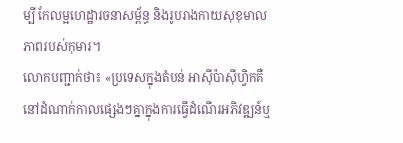ម្បី កែលម្អហេដ្ឋារចនាសម្ព័ន្ធ និងរូបរាងកាយសុខុមាលភាពរបស់កុមារ។
លោកបញ្ជាក់ថា៖ «ប្រទេសក្នុងតំបន់ អាស៊ីប៉ាស៊ីហ្វិកគឺនៅដំណាក់កាលផ្សេងៗគ្នាក្នុងការធ្វើដំណើរអភិវឌ្ឍន៍ឬ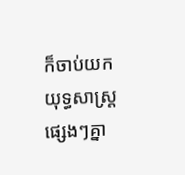ក៏ចាប់យកយុទ្ធសាស្ត្រផ្សេងៗគ្នា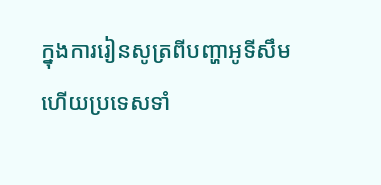ក្នុងការរៀនសូត្រពីបញ្ហាអូទីសឹម ហើយប្រទេសទាំ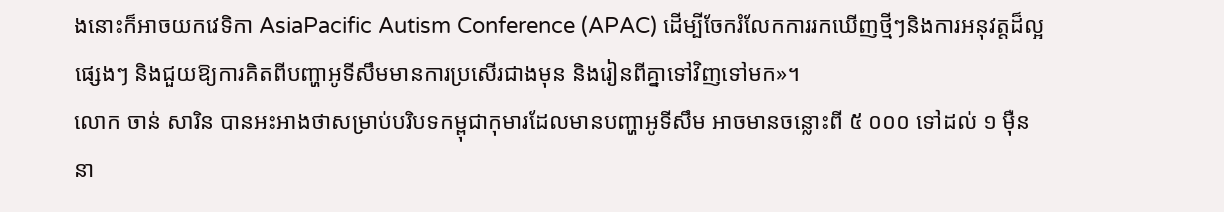ងនោះក៏អាចយកវេទិកា AsiaPacific Autism Conference (APAC) ដើម្បីចែករំលែកការរកឃើញថ្មីៗនិងការអនុវត្តដ៏ល្អផ្សេងៗ និងជួយឱ្យការគិតពីបញ្ហាអូទីសឹមមានការប្រសើរជាងមុន និងរៀនពីគ្នាទៅវិញទៅមក»។
លោក ចាន់ សារិន បានអះអាងថាសម្រាប់បរិបទកម្ពុជាកុមារដែលមានបញ្ហាអូទីសឹម អាចមានចន្លោះពី ៥ ០០០ ទៅដល់ ១ ម៉ឺននា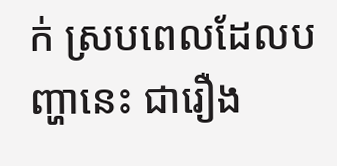ក់ ស្របពេលដែលបញ្ហានេះ ជារឿង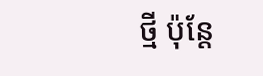ថ្មី ប៉ុន្តែ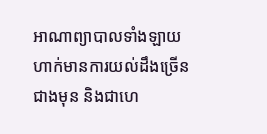អាណាព្យាបាលទាំងឡាយ ហាក់មានការយល់ដឹងច្រើនជាងមុន និងជាហេ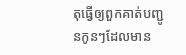តុធ្វើឲ្យពួកគាត់បញ្ជូនកូនៗដែលមាន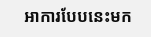អាការបែបនេះមក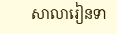សាលារៀនទា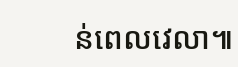ន់ពេលវេលា៕